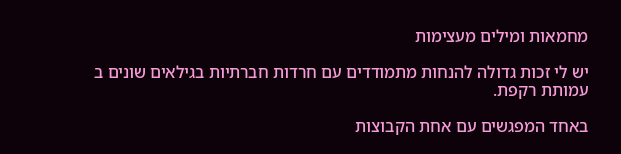מחמאות ומילים מעצימות

יש לי זכות גדולה להנחות מתמודדים עם חרדות חברתיות בגילאים שונים ב עמותת רקפת.

באחד המפגשים עם אחת הקבוצות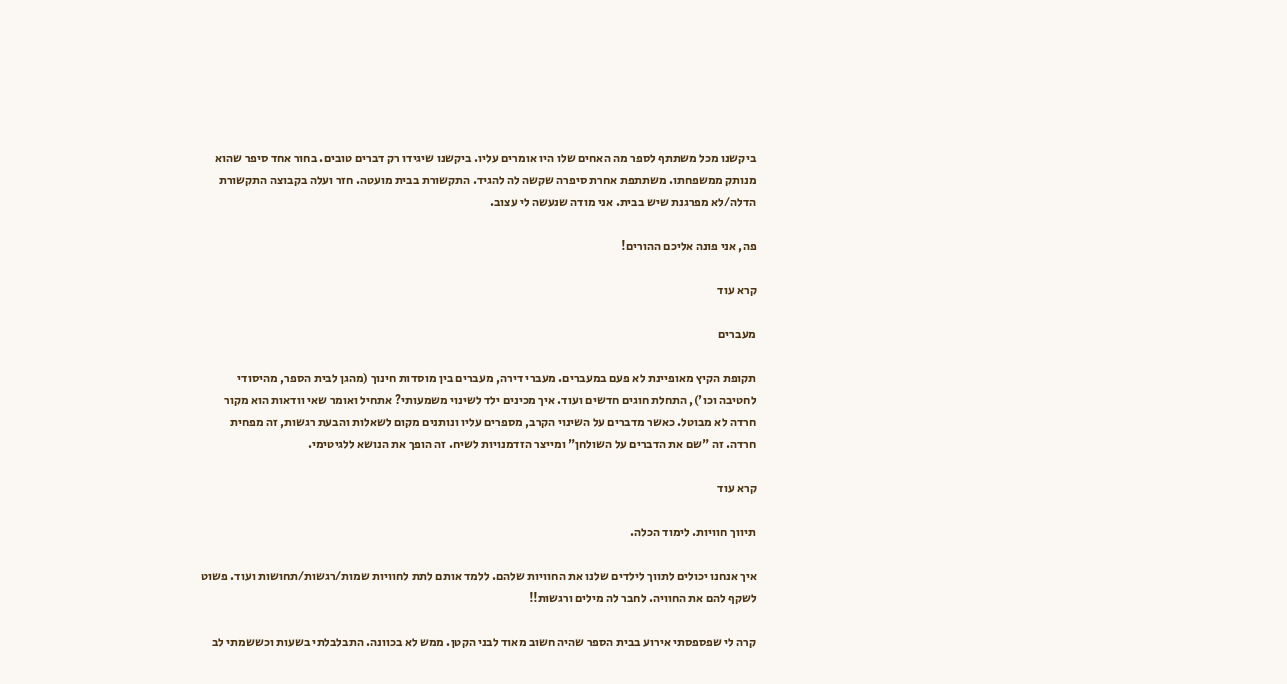ביקשנו מכל משתתף לספר מה האחים שלו היו אומרים עליו. ביקשנו שיגידו רק דברים טובים. בחור אחד סיפר שהוא מנותק ממשפחתו. משתתפת אחרת סיפרה שקשה לה להגיד. התקשורת בבית מועטה. חזר ועלה בקבוצה התקשורת הדלה/לא מפרגנת שיש בבית. אני מודה שנעשה לי עצוב.

פה, אני פונה אליכם ההורים!

קרא עוד

מעברים

תקופת הקיץ מאופיינת לא פעם במעברים. מעברי דירה, מעברים בין מוסדות חינוך (מהגן לבית הספר, מהיסודי לחטיבה וכו'), התחלת חוגים חדשים ועוד. איך מכינים ילד לשינוי משמעותי? אתחיל ואומר שאי וודאות הוא מקור חרדה לא מבוטל. כאשר מדברים על השינוי הקרב, מספרים עליו ונותנים מקום לשאלות והבעת רגשות, זה מפחית חרדה. זה "שם את הדברים על השולחן" ומייצר הזדמנויות לשיח. זה הופך את הנושא ללגיטימי.

קרא עוד

תיווך חוויות. לימוד הכלה.

איך אנחנו יכולים לתווך לילדים שלנו את החוויות שלהם. ללמד אותם לתת לחוויות שמות/רגשות/תחושות ועוד. פשוט לשקף להם את החוויה. לחבר לה מילים ורגשות!!

קרה לי שפספסתי אירוע בבית הספר שהיה חשוב מאוד לבני הקטן. ממש לא בכוונה. התבלבלתי בשעות וכששמתי לב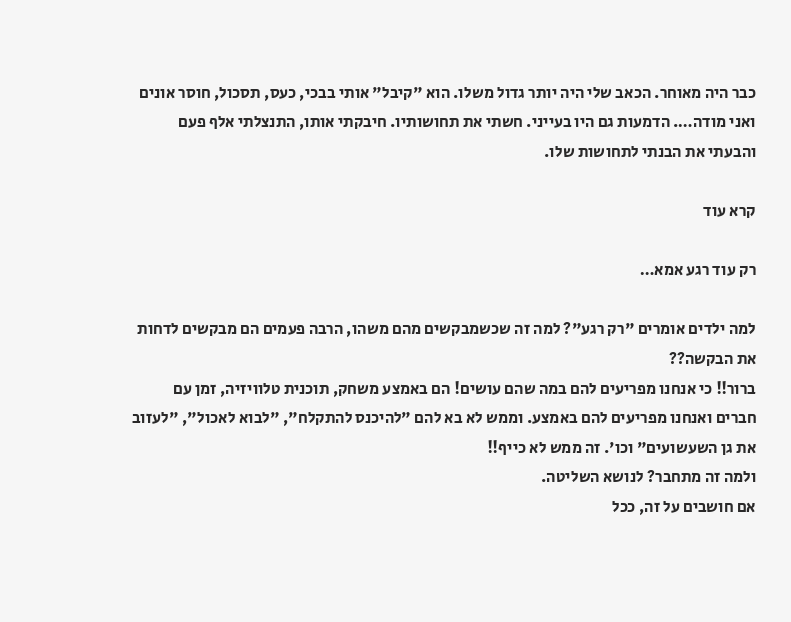כבר היה מאוחר. הכאב שלי היה יותר גדול משלו. הוא "קיבל" אותי בבכי, כעס, תסכול, חוסר אונים ואני מודה…. הדמעות גם היו בעייני. חשתי את תחושותיו. חיבקתי אותו, התנצלתי אלף פעם והבעתי את הבנתי לתחושות שלו.

קרא עוד

רק עוד רגע אמא…

למה ילדים אומרים "רק רגע"? למה זה שכשמבקשים מהם משהו, הרבה פעמים הם מבקשים לדחות את הבקשה??
ברור!! כי אנחנו מפריעים להם במה שהם עושים! הם באמצע משחק, תוכנית טלוויזיה, זמן עם חברים ואנחנו מפריעים להם באמצע. וממש לא בא להם "להיכנס להתקלח", "לבוא לאכול", "לעזוב את גן השעשועים" וכו'. זה ממש לא כייף!!
ולמה זה מתחבר? לנושא השליטה.
אם חושבים על זה, ככל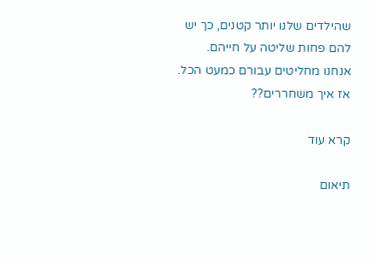שהילדים שלנו יותר קטנים, כך יש להם פחות שליטה על חייהם. אנחנו מחליטים עבורם כמעט הכל.
אז איך משחררים??

קרא עוד

תיאום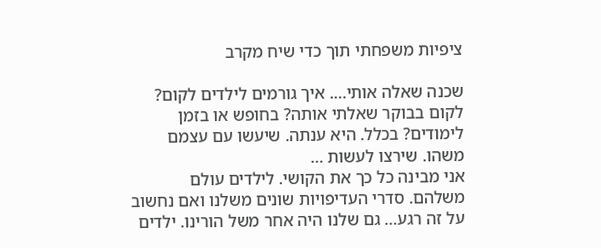ציפיות משפחתי תוך כדי שיח מקרב

שכנה שאלה אותי…. איך גורמים לילדים לקום? לקום בבוקר שאלתי אותה? בחופש או בזמן לימודים? בכלל. היא ענתה. שיעשו עם עצמם משהו. שירצו לעשות …
אני מבינה כל כך את הקושי. לילדים עולם משלהם. סדרי העדיפויות שונים משלנו ואם נחשוב על זה רגע… גם שלנו היה אחר משל הורינו. ילדים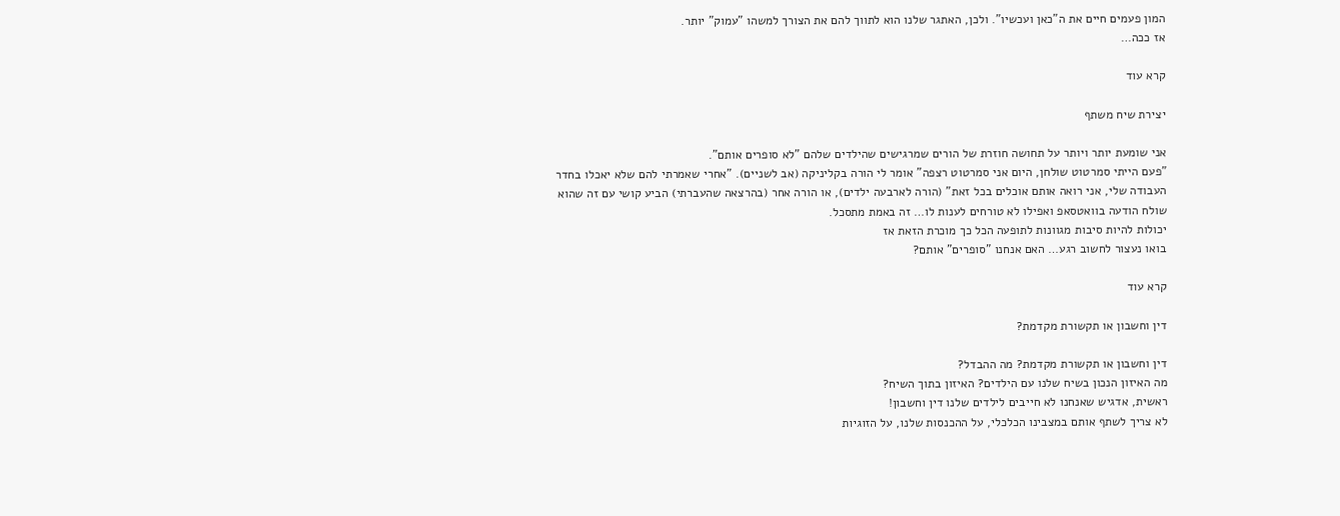המון פעמים חיים את ה"כאן ועכשיו". ולכן, האתגר שלנו הוא לתווך להם את הצורך למשהו "עמוק" יותר.
אז ככה…

קרא עוד

יצירת שיח משתף

אני שומעת יותר ויותר על תחושה חוזרת של הורים שמרגישים שהילדים שלהם "לא סופרים אותם".
"פעם הייתי סמרטוט שולחן, היום אני סמרטוט רצפה" אומר לי הורה בקליניקה (אב לשניים). "אחרי שאמרתי להם שלא יאכלו בחדר העבודה שלי, אני רואה אותם אוכלים בכל זאת" (הורה לארבעה ילדים), או הורה אחר (בהרצאה שהעברתי) הביע קושי עם זה שהוא שולח הודעה בוואטסאפ ואפילו לא טורחים לענות לו… זה באמת מתסכל.
יכולות להיות סיבות מגוונות לתופעה הכל כך מוכרת הזאת אז
בואו נעצור לחשוב רגע… האם אנחנו "סופרים" אותם?

קרא עוד

דין וחשבון או תקשורת מקדמת?

דין וחשבון או תקשורת מקדמת? מה ההבדל?
מה האיזון הנכון בשיח שלנו עם הילדים? האיזון בתוך השיח?
ראשית, אדגיש שאנחנו לא חייבים לילדים שלנו דין וחשבון!
לא צריך לשתף אותם במצבינו הכלכלי, על ההכנסות שלנו, על הזוגיות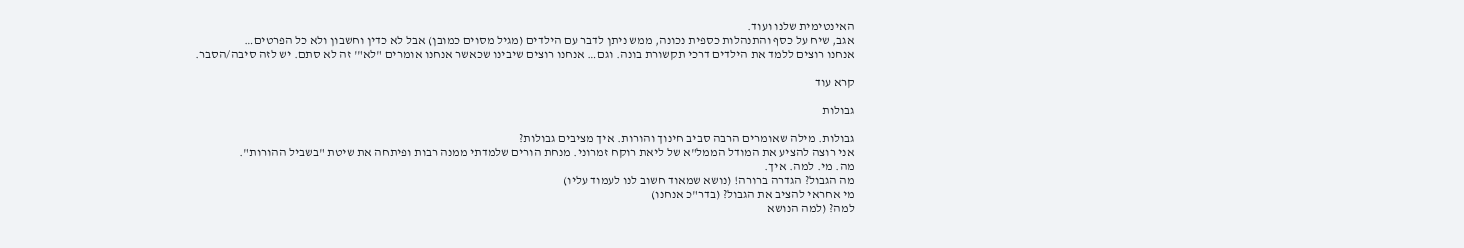האינטימית שלנו ועוד.
אגב, שיח על כסף והתנהלות כספית נכונה, ממש ניתן לדבר עם הילדים (מגיל מסוים כמובן) אבל לא כדין וחשבון ולא כל הפרטים…
אנחנו רוצים ללמד את הילדים דרכי תקשורת בונה. וגם… אנחנו רוצים שיבינו שכאשר אנחנו אומרים "לא"' זה לא סתם. יש לזה סיבה/הסבר.

קרא עוד

גבולות

גבולות. מילה שאומרים הרבה סביב חינוך והורות. איך מציבים גבולות?
אני רוצה להציע את המודל הממל"א של ליאת רוקח זמרוני. מנחת הורים שלמדתי ממנה רבות ופיתחה את שיטת "בשביל ההורות".
מה. מי. למה. איך.
מה הגבול? הגדרה ברורה! (נושא שמאוד חשוב לנו לעמוד עליו)
מי אחראי להציב את הגבול? (בדר"כ אנחנו)
למה? (למה הנושא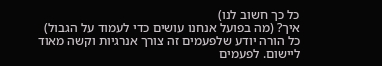כל כך חשוב לנו)
איך? (מה בפועל אנחנו עושים כדי לעמוד על הגבול)
כל הורה יודע שלפעמים זה צורך אנרגיות וקשה מאוד ליישום. לפעמים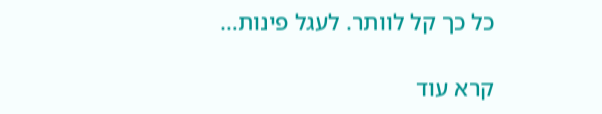כל כך קל לוותר. לעגל פינות…

קרא עוד